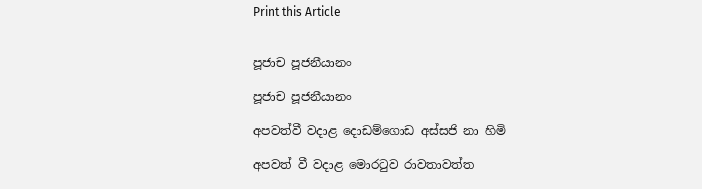Print this Article


පූජාච පූජනීයානං

පූජාච පූජනීයානං

අපවත්වී වදාළ දොඩම්ගොඩ අස්සජි නා හිමි

අපවත් වී වදාළ මොරටුව රාවතාවත්ත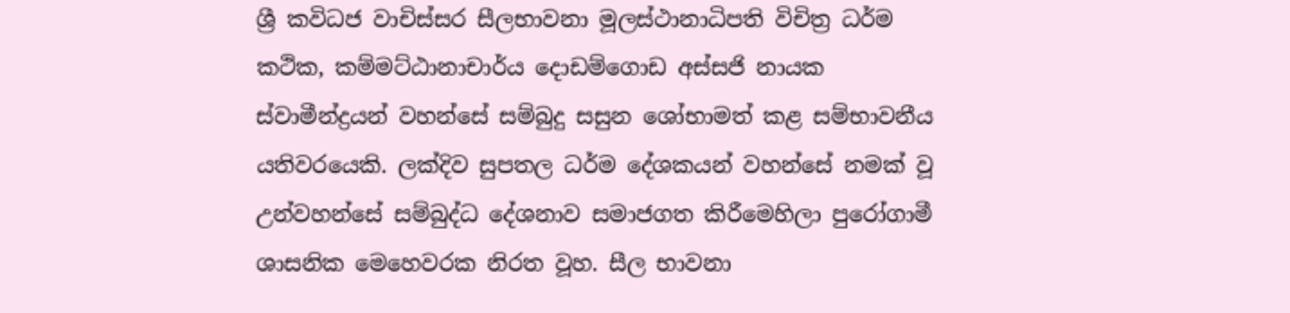ශ්‍රී කවිධජ වාචිස්සර සීලභාවනා මූලස්ථානාධිපති විචිත්‍ර ධර්ම කථික, කම්මට්ඨානාචාර්ය දොඩම්ගොඩ අස්සජි නායක ස්වාමීන්ද්‍රයන් වහන්සේ සම්බුදු සසුන ශෝභාමත් කළ සම්භාවනීය යතිවරයෙකි. ලක්දිව සුපතල ධර්ම දේශකයන් වහන්සේ නමක් වූ උන්වහන්සේ සම්බුද්ධ දේශනාව සමාජගත කිරීමෙහිලා පුරෝගාමී ශාසනික මෙහෙවරක නිරත වූහ. සීල භාවනා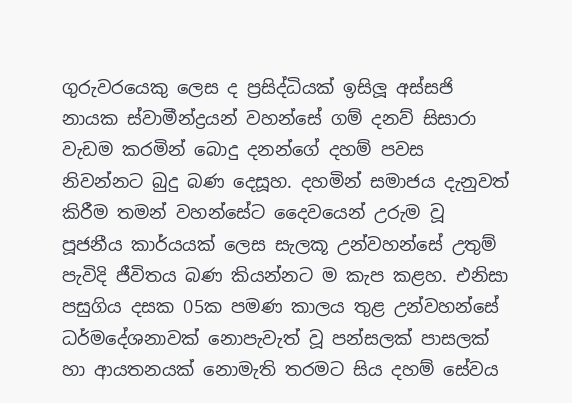ගුරුවරයෙකු ලෙස ද ප්‍රසිද්ධියක් ඉසිලූ අස්සජි නායක ස්වාමීන්ද්‍රයන් වහන්සේ ගම් දනව් සිසාරා වැඩම කරමින් බොදු දනන්ගේ දහම් පවස නිවන්නට බුදු බණ දෙසූහ. දහමින් සමාජය දැනුවත් කිරීම තමන් වහන්සේට දෛවයෙන් උරුම වූ පූජනීය කාර්යයක් ලෙස සැලකූ උන්වහන්සේ උතුම් පැවිදි ජීවිතය බණ කියන්නට ම කැප කළහ. එනිසා පසුගිය දසක 05ක පමණ කාලය තුළ උන්වහන්සේ ධර්මදේශනාවක් නොපැවැත් වූ පන්සලක් පාසලක් හා ආයතනයක් නොමැති තරමට සිය දහම් සේවය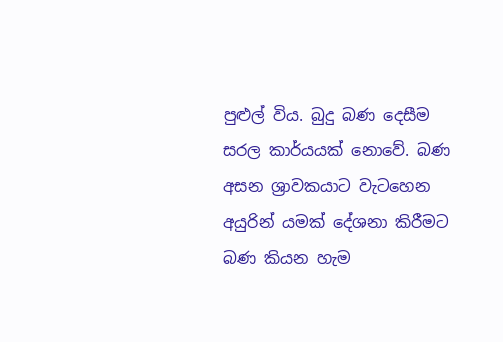පුළුල් විය. බුදු බණ දෙසීම සරල කාර්යයක් නොවේ. බණ අසන ශ්‍රාවකයාට වැටහෙන අයුරින් යමක් දේශනා කිරීමට බණ කියන හැම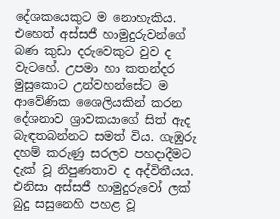දේශකයෙකුට ම නොහැකිය. එහෙත් අස්සජී හාමුදුරුවන්ගේ බණ කුඩා දරුවෙකුට වුව ද වැටහේ. උපමා හා කතන්දර මුසුකොට උන්වහන්සේට ම ආවේණික ශෛලියකින් කරන දේශනාව ශ්‍රාවකයාගේ සිත් ඇද බැඳතබන්නට සමත් විය. ගැඹුරු දහම් කරුණු සරලව පහදාදීමට දැක් වූ නිපුණතාව ද අද්විතීයය. එනිසා අස්සජී හාමුදුරුවෝ ලක් බුදු සසුනෙහි පහළ වූ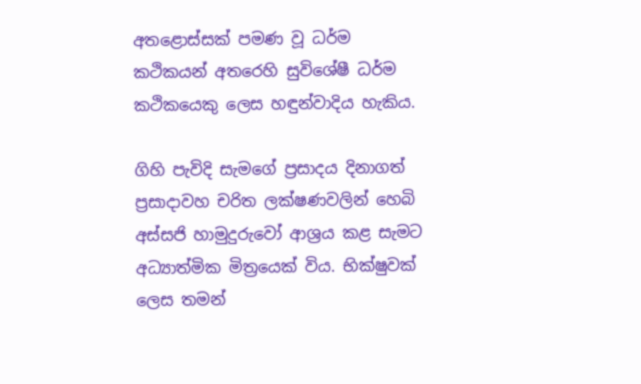අතළොස්සක් පමණ වූ ධර්ම කථිකයන් අතරෙහි සුවිශේෂී ධර්ම කථිකයෙකු ලෙස හඳුන්වාදිය හැකිය.

ගිහි පැවිදි සැමගේ ප්‍රසාදය දිනාගත් ප්‍රසාදාවහ චරිත ලක්ෂණවලින් හෙබි අස්සජි හාමුදුරුවෝ ආශ්‍රය කළ සැමට අධ්‍යාත්මික මිත්‍රයෙක් විය. භික්ෂුවක් ලෙස තමන්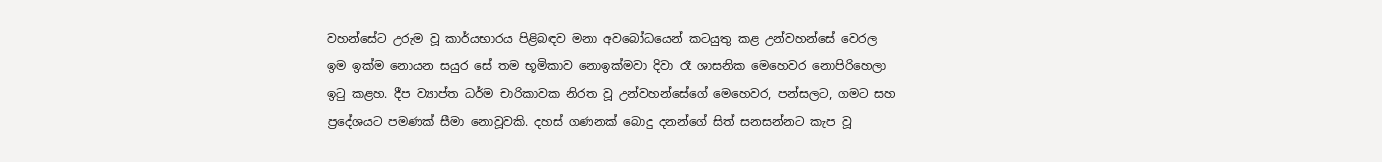වහන්සේට උරුම වූ කාර්යභාරය පිළිබඳව මනා අවබෝධයෙන් කටයුතු කළ උන්වහන්සේ වෙරල ඉම ඉක්ම නොයන සයුර සේ තම භූමිකාව නොඉක්මවා දිවා රෑ ශාසනික මෙහෙවර නොපිරිහෙලා ඉටු කළහ. දීප ව්‍යාප්ත ධර්ම චාරිකාවක නිරත වූ උන්වහන්සේගේ මෙහෙවර, පන්සලට, ගමට සහ ප්‍රදේශයට පමණක් සීමා නොවූවකි. දහස් ගණනක් බොදු දනන්ගේ සිත් සනසන්නට කැප වූ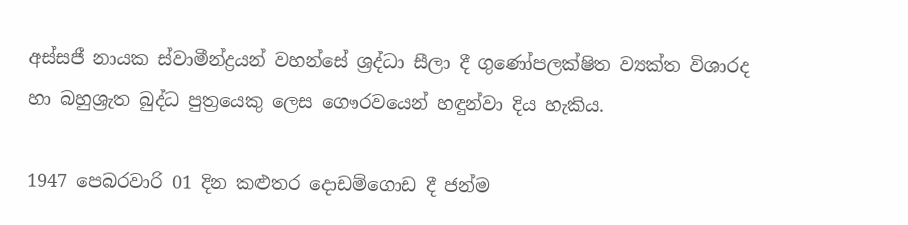අස්සජී නායක ස්වාමීන්ද්‍රයන් වහන්සේ ශ්‍රද්ධා සීලා දී ගුණෝපලක්ෂිත ව්‍යක්ත විශාරද හා බහුශ්‍රැත බුද්ධ පුත්‍රයෙකු ලෙස ගෞරවයෙන් හඳුන්වා දිය හැකිය.

1947 පෙබරවාරි 01 දින කළුතර දොඩම්ගොඩ දී ජන්ම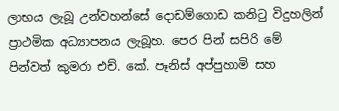ලාභය ලැබූ උන්වහන්සේ දොඩම්ගොඩ කනිටු විදුහලින් ප්‍රාථමික අධ්‍යාපනය ලැබූහ. පෙර පින් සපිරි මේ පින්වත් කුමරා එච්. කේ. පෑනිස් අප්පුහාමි සහ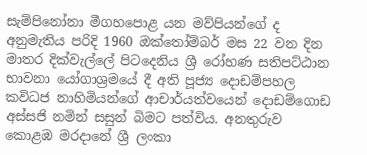සැම්පිනෝනා මීගහපොළ යන මව්පියන්ගේ ද අනුමැතිය පරිදි 1960 ඔක්තෝම්බර් මස 22 වන දින මාතර දික්වැල්ලේ පිටදෙනිය ශ්‍රී රෝහණ සතිපට්ඨාන භාවනා යෝගාශ්‍රමයේ දී අති පූජ්‍ය දොඩම්පහල කවිධජ නාහිමියන්ගේ ආචාර්යත්වයෙන් දොඩම්ගොඩ අස්සජි නමින් සසුන් බිමට පත්විය. අනතුරුව කොළඹ මරදානේ ශ්‍රී ලංකා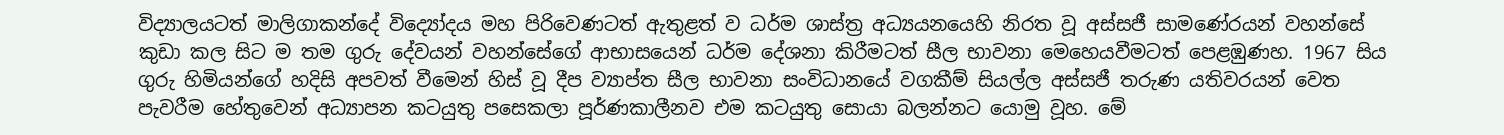විද්‍යාලයටත් මාලිගාකන්දේ විද්‍යෝදය මහ පිරිවෙණටත් ඇතුළත් ව ධර්ම ශාස්ත්‍ර අධ්‍යයනයෙහි නිරත වූ අස්සජී සාමණේරයන් වහන්සේ කුඩා කල සිට ම තම ගුරු දේවයන් වහන්සේගේ ආභාසයෙන් ධර්ම දේශනා කිරීමටත් සීල භාවනා මෙහෙයවීමටත් පෙළඹුණහ. 1967 සිය ගුරු හිමියන්ගේ හදිසි අපවත් වීමෙන් හිස් වූ දීප ව්‍යාප්ත සීල භාවනා සංවිධානයේ වගකීම් සියල්ල අස්සජී තරුණ යතිවරයන් වෙත පැවරීම හේතුවෙන් අධ්‍යාපන කටයුතු පසෙකලා පූර්ණකාලීනව එම කටයුතු සොයා බලන්නට යොමු වූහ. මේ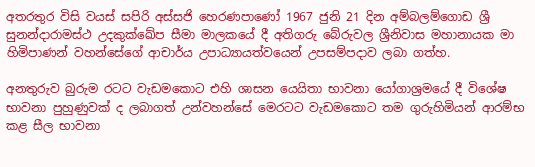අතරතුර විසි වයස් සපිරි අස්සජි හෙරණපාණෝ 1967 ජුනි 21 දින අම්බලම්ගොඩ ශ්‍රී සුනන්දාරාමස්ථ උදකුක්ඛේප සීමා මාලකයේ දී අතිගරු බේරුවල ශ්‍රීනිවාස මහානායක මා හිමිපාණන් වහන්සේගේ ආචාර්ය උපාධ්‍යායත්වයෙන් උපසම්පදාව ලබා ගත්හ.

අනතුරුව බුරුම රටට වැඩමකොට එහි ශාසන යෙයිතා භාවනා යෝගාශ්‍රමයේ දී විශේෂ භාවනා පුහුණුවක් ද ලබාගත් උන්වහන්සේ මෙරටට වැඩමකොට තම ගුරුහිමියන් ආරම්භ කළ සීල භාවනා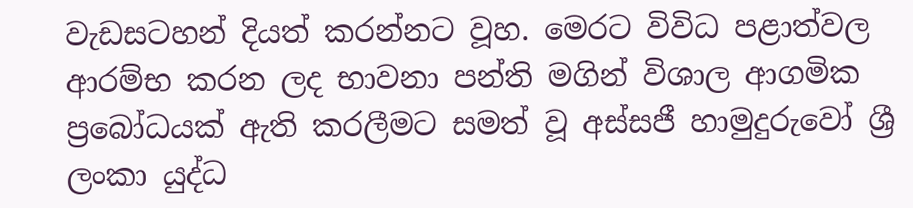වැඩසටහන් දියත් කරන්නට වූහ. මෙරට විවිධ පළාත්වල ආරම්භ කරන ලද භාවනා පන්ති මගින් විශාල ආගමික ප්‍රබෝධයක් ඇති කරලීමට සමත් වූ අස්සජී හාමුදුරුවෝ ශ්‍රී ලංකා යුද්ධ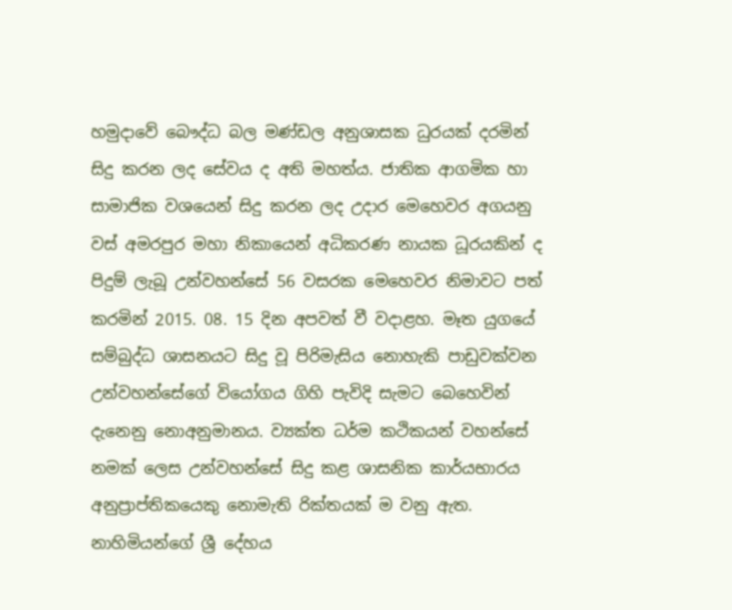හමුදාවේ බෞද්ධ බල මණ්ඩල අනුශාසක ධුරයක් දරමින් සිදු කරන ලද සේවය ද අති මහත්ය. ජාතික ආගමික හා සාමාජික වශයෙන් සිදු කරන ලද උදාර මෙහෙවර අගයනු වස් අමරපුර මහා නිකායෙන් අධිකරණ නායක ධූරයකින් ද පිදුම් ලැබූ උන්වහන්සේ 56 වසරක මෙහෙවර නිමාවට පත් කරමින් 2015. 08. 15 දින අපවත් වී වදාළහ. මෑත යුගයේ සම්බුද්ධ ශාසනයට සිදු වූ පිරිමැසිය නොහැකි පාඩුවක්වන උන්වහන්සේගේ වියෝගය ගිහි පැවිදි සැමට බෙහෙවින් දැනෙනු නොඅනුමානය. ව්‍යක්ත ධර්ම කථිකයන් වහන්සේ නමක් ලෙස උන්වහන්සේ සිදු කළ ශාසනික කාර්යභාරය අනුප්‍රාප්තිකයෙකු නොමැති රික්තයක් ම වනු ඇත. නාහිමියන්ගේ ශ්‍රී දේහය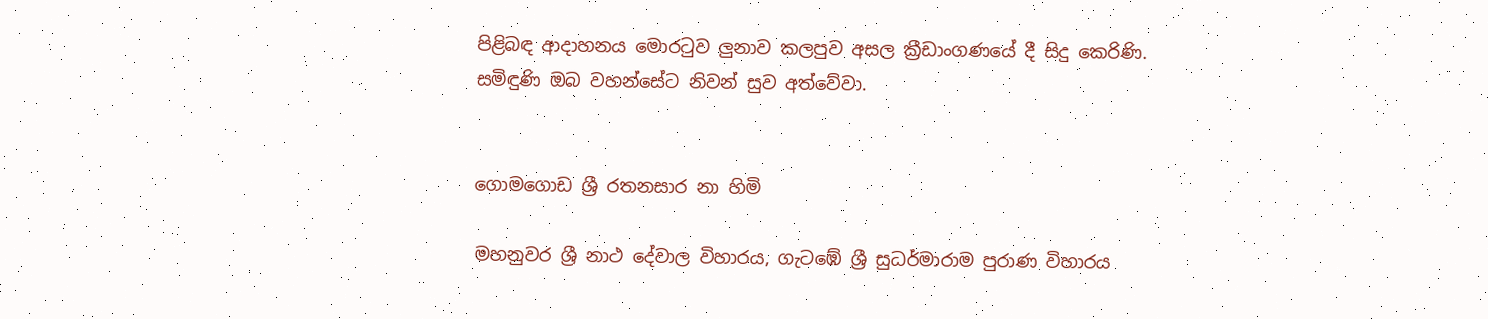පිළිබඳ ආදාහනය මොරටුව ලුනාව කලපුව අසල ක්‍රීඩාංගණයේ දී සිදු කෙරිණි. සමිඳුණි ඔබ වහන්සේට නිවන් සුව අත්වේවා.


ගොමගොඩ ශ්‍රී රතනසාර නා හිමි

මහනුවර ශ්‍රී නාථ දේවාල විහාරය, ගැටඹේ ශ්‍රී සුධර්මාරාම පුරාණ විහාරය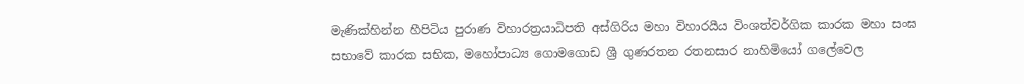මැණික්හින්න හීපිටිය පුරාණ විහාරත්‍රයාධිපති අස්ගිරිය මහා විහාරයීය විංශත්වර්ගික කාරක මහා සංඝ සභාවේ කාරක සභික, මහෝපාධ්‍ය ගොමගොඩ ශ්‍රී ගුණරතන රතනසාර නාහිමියෝ ගලේවෙල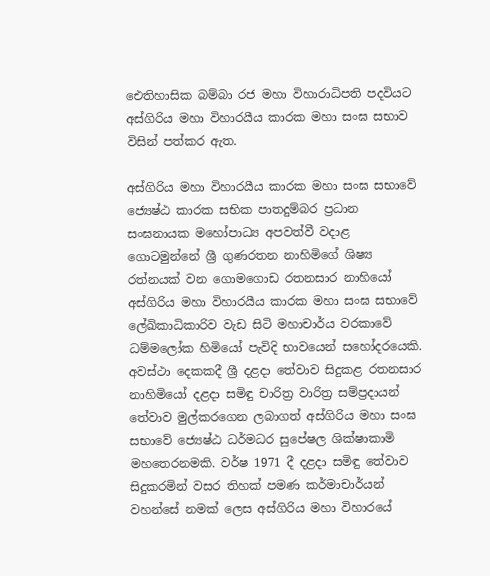ඓතිහාසික බම්බා රජ මහා විහාරාධිපති පදවියට අස්ගිරිය මහා විහාරයීය කාරක මහා සංඝ සභාව විසින් පත්කර ඇත.

අස්ගිරිය මහා විහාරයීය කාරක මහා සංඝ සභාවේ ජ්‍යෙෂ්ඨ කාරක සභික පාතදුම්බර ප්‍රධාන සංඝනායක මහෝපාධ්‍ය අපවත්වී වදාළ ගොටමුන්නේ ශ්‍රී ගුණරතන නාහිමිගේ ශිෂ්‍ය රත්නයක් වන ගොමගොඩ රතනසාර නාහියෝ අස්ගිරිය මහා විහාරයීය කාරක මහා සංඝ සභාවේ ලේඛිකාධිකාරිව වැඩ සිටි මහාචාර්ය වරකාවේ ධම්මලෝක හිමියෝ පැවිදි භාවයෙන් සහෝදරයෙකි. අවස්ථා දෙකකදී ශ්‍රී දළදා තේවාව සිදුකළ රතනසාර නාහිමියෝ දළදා සමිඳු චාරිත්‍ර වාරිත්‍ර සම්ප්‍රදායන් තේවාව මුල්කරගෙන ලබාගත් අස්ගිරිය මහා සංඝ සභාවේ ජ්‍යෙෂ්ඨ ධර්මධර සුපේෂල ශික්ෂාකාමි මහතෙරනමකි. වර්ෂ 1971 දී දළදා සමිඳු තේවාව සිදුකරමින් වසර තිහක් පමණ කර්මාචාර්යන් වහන්සේ නමක් ලෙස අස්ගිරිය මහා විහාරයේ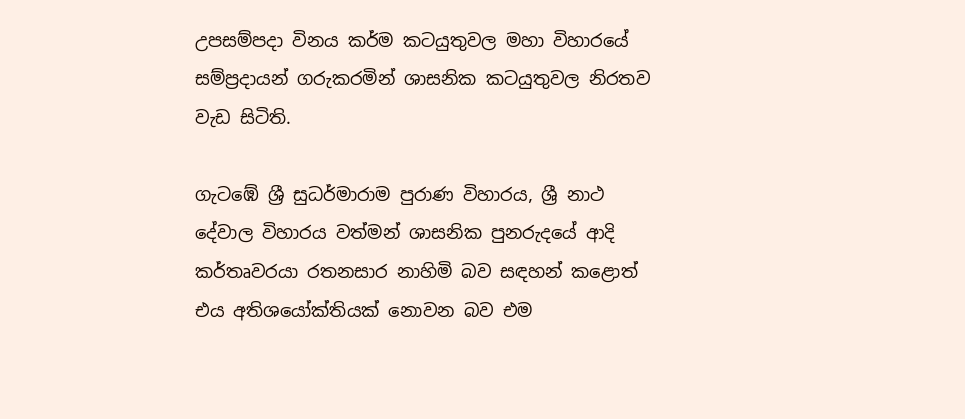උපසම්පදා විනය කර්ම කටයුතුවල මහා විහාරයේ සම්ප්‍රදායන් ගරුකරමින් ශාසනික කටයුතුවල නිරතව වැඩ සිටිති.

ගැටඹේ ශ්‍රී සුධර්මාරාම පුරාණ විහාරය, ශ්‍රී නාථ දේවාල විහාරය වත්මන් ශාසනික පුනරුදයේ ආදි කර්තෘවරයා රතනසාර නාහිමි බව සඳහන් කළොත් එය අතිශයෝක්තියක් නොවන බව එම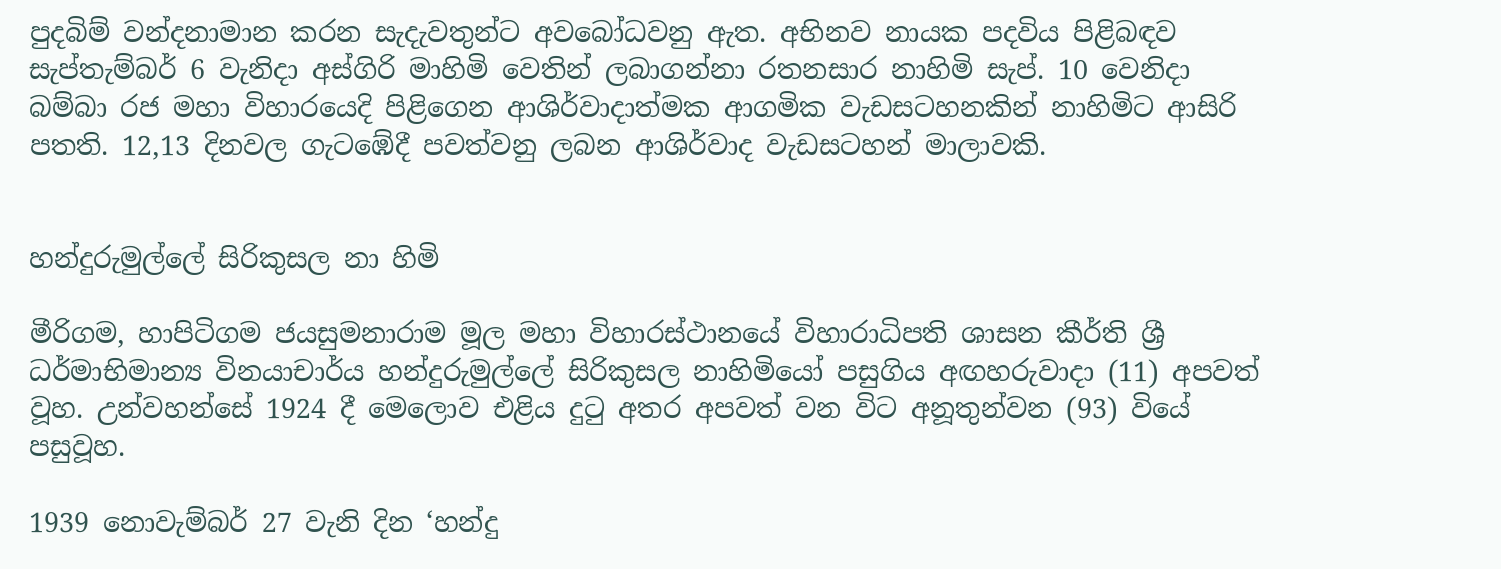පුදබිම් වන්දනාමාන කරන සැදැවතුන්ට අවබෝධවනු ඇත. අභිනව නායක පදවිය පිළිබඳව සැප්තැම්බර් 6 වැනිදා අස්ගිරි මාහිමි වෙතින් ලබාගන්නා රතනසාර නාහිමි සැප්. 10 වෙනිදා බම්බා රජ මහා විහාරයෙදි පිළිගෙන ආශිර්වාදාත්මක ආගමික වැඩසටහනකින් නාහිමිට ආසිරි පතති. 12,13 දිනවල ගැටඹේදී පවත්වනු ලබන ආශිර්වාද වැඩසටහන් මාලාවකි.


හන්දුරුමුල්ලේ සිරිකුසල නා හිමි

මීරිගම, හාපිටිගම ජයසුමනාරාම මූල මහා විහාරස්ථානයේ විහාරාධිපති ශාසන කීර්ති ශ්‍රී ධර්මාභිමාන්‍ය විනයාචාර්ය හන්දුරුමුල්ලේ සිරිකුසල නාහිමියෝ පසුගිය අඟහරුවාදා (11) අපවත් වූහ. උන්වහන්සේ 1924 දී මෙලොව එළිය දුටු අතර අපවත් වන විට අනූතුන්වන (93) වියේ පසුවූහ.

1939 නොවැම්බර් 27 වැනි දින ‘හන්දු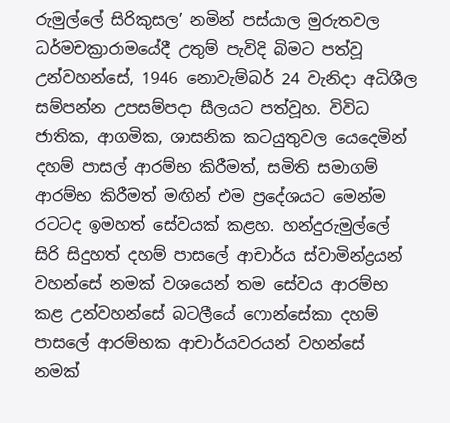රුමුල්ලේ සිරිකුසල’ නමින් පස්යාල මුරුතවල ධර්මචක්‍රාරාමයේදී උතුම් පැවිදි බිමට පත්වූ උන්වහන්සේ, 1946 නොවැම්බර් 24 වැනිදා අධිශීල සම්පන්න උපසම්පදා සීලයට පත්වූහ. විවිධ ජාතික, ආගමික, ශාසනික කටයුතුවල යෙදෙමින් දහම් පාසල් ආරම්භ කිරීමත්, සමිති සමාගම් ආරම්භ කිරීමත් මඟින් එම ප්‍රදේශයට මෙන්ම රටටද ඉමහත් සේවයක් කළහ. හන්දුරුමුල්ලේ සිරි සිදුහත් දහම් පාසලේ ආචාර්ය ස්වාමින්ද්‍රයන් වහන්සේ නමක් වශයෙන් තම සේවය ආරම්භ කළ උන්වහන්සේ බටලීයේ ෆොන්සේකා දහම් පාසලේ ආරම්භක ආචාර්යවරයන් වහන්සේ නමක්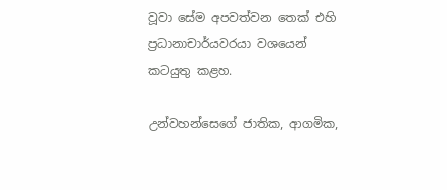වූවා සේම අපවත්වන තෙක් එහි ප්‍රධානාචාර්යවරයා වශයෙන් කටයුතු කළහ.

උන්වහන්සෙගේ ජාතික, ආගමික,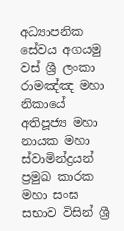අධ්‍යාපනික සේවය අගයමු වස් ශ්‍රී ලංකා රාමඤ්ඤ මහා නිකායේ අතිපූජ්‍ය මහා නායක මහා ස්වාමින්ද්‍රයන් ප්‍රමුඛ කාරක මහා සංඝ සභාව විසින් ශ්‍රී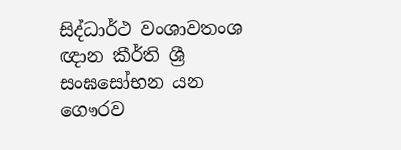සිද්ධාර්ථ වංශාවතංශ ඥාන කීර්ති ශ්‍රී සංඝසෝභන යන ගෞරව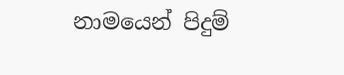නාමයෙන් පිදුම්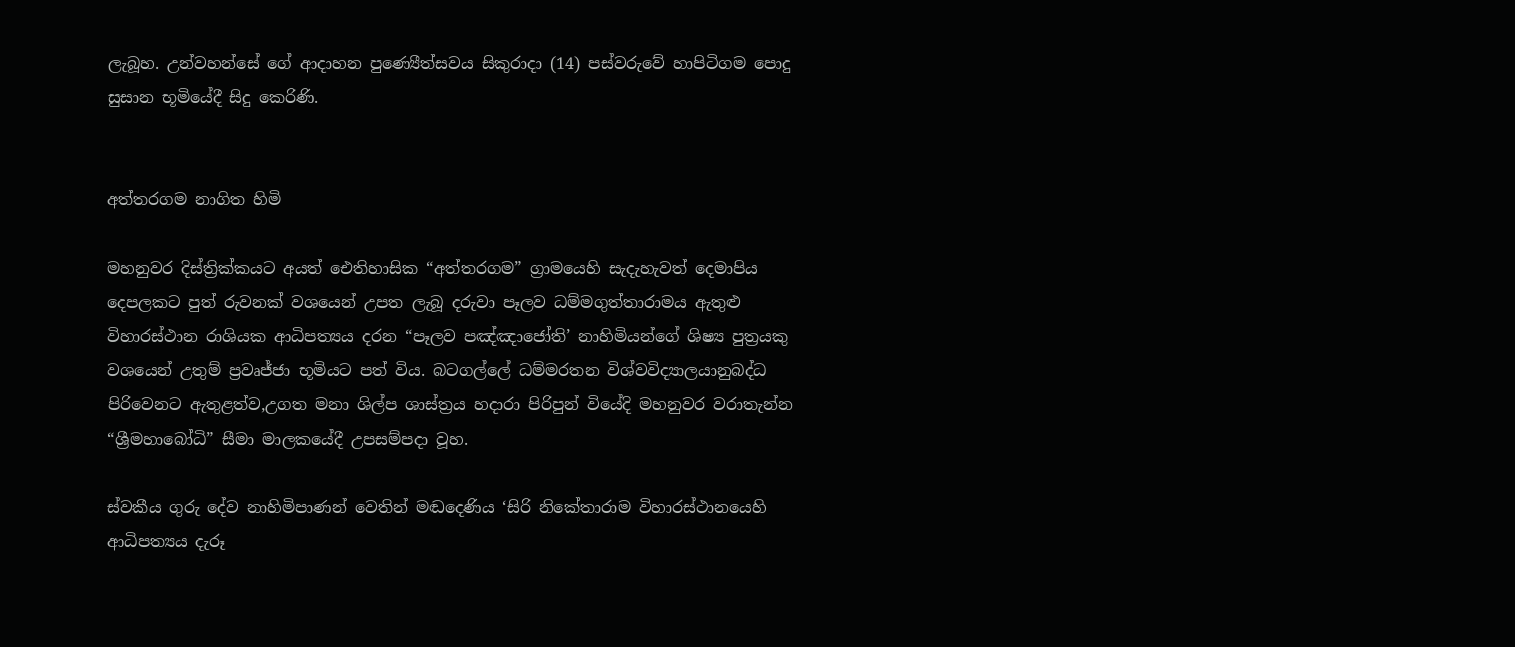ලැබූහ. උන්වහන්සේ ගේ ආදාහන පුණ්‍යෙීත්සවය සිකුරාදා (14) පස්වරුවේ හාපිටිගම පොදු සුසාන භූමියේදී සිදු කෙරිණි.


අත්තරගම නාගිත හිමි

මහනුවර දිස්ත්‍රික්කයට අයත් ඓතිහාසික “අත්තරගම” ග්‍රාමයෙහි සැදැහැවත් දෙමාපිය දෙපලකට පුත් රුවනක් වශයෙන් උපත ලැබූ දරුවා පෑලව ධම්මගුත්තාරාමය ඇතුළු විහාරස්ථාන රාශියක ආධිපත්‍යය දරන “පෑලව පඤ්ඤාජෝති’ නාහිමියන්ගේ ශිෂ්‍ය පුත්‍රයකු වශයෙන් උතුම් ප්‍රවෘජ්ජා භූමියට පත් විය. බටගල්ලේ ධම්මරතන විශ්වවිද්‍යාලයානුබද්ධ පිරිවෙනට ඇතුළත්ව,උගත මනා ශිල්ප ශාස්ත්‍රය හදාරා පිරිපුන් වියේදි මහනුවර වරාතැන්න “ශ්‍රීමහාබෝධි” සීමා මාලකයේදී උපසම්පදා වූහ.

ස්වකීය ගුරු දේව නාහිමිපාණන් වෙතින් මඬදෙණිය ‘සිරි නිකේතාරාම විහාරස්ථානයෙහි ආධිපත්‍යය දැරූ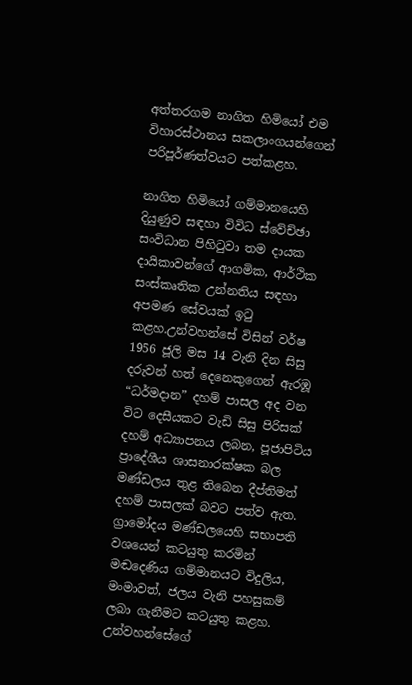අත්තරගම නාගිත හිමියෝ එම විහාරස්ථානය සකලාංගයන්ගෙන් පරිපූර්ණත්වයට පත්කළහ.

නාගිත හිමියෝ ගම්මානයෙහි දියුණුව සඳහා විවිධ ස්වේච්ඡා සංවිධාන පිහිටුවා තම දායක දායිකාවන්ගේ ආගමික, ආර්ථික සංස්කෘතික උන්නතිය සඳහා අපමණ සේවයක් ඉටු කළහ.උන්වහන්සේ විසින් වර්ෂ 1956 ජූලි මස 14 වැනි දින සිසු දරුවන් හත් දෙනෙකුගෙන් ඇරඹූ “ධර්මදාන” දහම් පාසල අද වන විට දෙසීයකට වැඩි සිසු පිරිසක් දහම් අධ්‍යාපනය ලබන, පූජාපිටිය ප්‍රාදේශීය ශාසනාරක්ෂක බල මණ්ඩලය තුළ තිබෙන දීප්තිමත් දහම් පාසලක් බවට පත්ව ඇත. ග්‍රාමෝදය මණ්ඩලයෙහි සභාපති වශයෙන් කටයුතු කරමින් මඬදෙණිය ගම්මානයට විදුලිය, මංමාවත්, ජලය වැනි පහසුකම් ලබා ගැනීමට කටයුතු කළහ. උන්වහන්සේගේ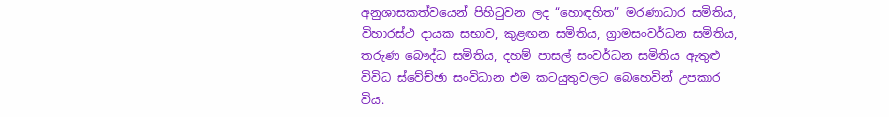අනුශාසකත්වයෙන් පිහිටුවන ලද “හොඳහිත” මරණාධාර සමිතිය, විහාරස්ථ දායක සභාව, කුළඟන සමිතිය, ග්‍රාමසංවර්ධන සමිතිය, තරුණ බෞද්ධ සමිතිය, දහම් පාසල් සංවර්ධන සමිතිය ඇතුළු විවිධ ස්වේච්ඡා සංවිධාන එම කටයුතුවලට බෙහෙවින් උපකාර විය.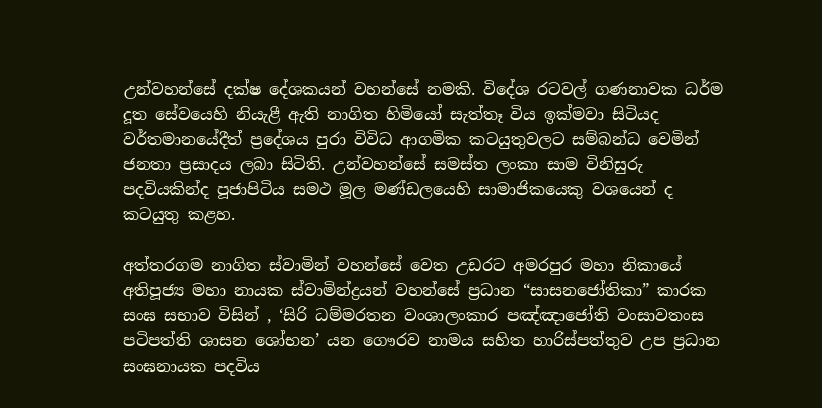උන්වහන්සේ දක්ෂ දේශකයන් වහන්සේ නමකි. විදේශ රටවල් ගණනාවක ධර්ම දූත සේවයෙහි නියැළී ඇති නාගිත හිමියෝ සැත්තෑ විය ඉක්මවා සිටියද වර්තමානයේදීත් ප්‍රදේශය පුරා විවිධ ආගමික කටයුතුවලට සම්බන්ධ වෙමින් ජනතා ප්‍රසාදය ලබා සිටිති. උන්වහන්සේ සමස්ත ලංකා සාම විනිසුරු පදවියකින්ද පූජාපිටිය සමථ මූල මණ්ඩලයෙහි සාමාජිකයෙකු වශයෙන් ද කටයුතු කළහ.

අත්තරගම නාගිත ස්වාමින් වහන්සේ වෙත උඩරට අමරපුර මහා නිකායේ අතිපූජ්‍ය මහා නායක ස්වාමින්ද්‍රයන් වහන්සේ ප්‍රධාන “සාසනජෝතිකා” කාරක සංඝ සභාව විසින් , ‘සිරි ධම්මරතන වංශාලංකාර පඤ්ඤාජෝති වංසාවතංස පටිපත්ති ශාසන ශෝභන’ යන ගෞරව නාමය සහිත හාරිස්පත්තුව උප ප්‍රධාන සංඝනායක පදවිය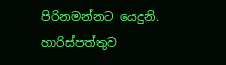පිරිනමන්නට යෙදුනි. හාරිස්පත්තුව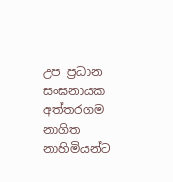උප ප්‍රධාන සංඝනායක අත්තරගම නාගිත නාහිමියන්ට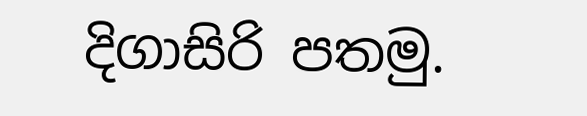දිගාසිරි පතමු.